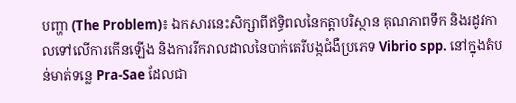បញ្ហា (The Problem)៖ ឯកសារនេះសិក្សាពីឥទ្ធិពលនៃកត្តាបរិស្ថាន គុណភាពទឹក និងរដូវកាលទៅលើការកើនឡើង និងការរីករាលដាលនៃបាក់តេរីបង្កជំងឺប្រភេទ Vibrio spp. នៅក្នុងតំបន់មាត់ទន្លេ Pra-Sae ដែលជា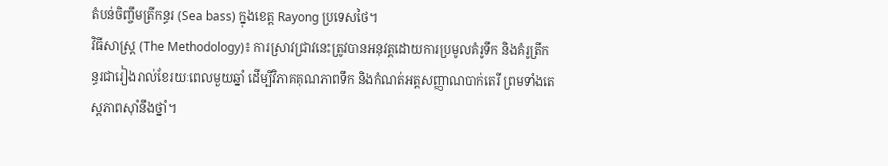តំបន់ចិញ្ចឹមត្រីកន្ធរ (Sea bass) ក្នុងខេត្ត Rayong ប្រទេសថៃ។
វិធីសាស្ត្រ (The Methodology)៖ ការស្រាវជ្រាវនេះត្រូវបានអនុវត្តដោយការប្រមូលគំរូទឹក និងគំរូត្រីកន្ធរជារៀងរាល់ខែរយៈពេលមួយឆ្នាំ ដើម្បីវិភាគគុណភាពទឹក និងកំណត់អត្តសញ្ញាណបាក់តេរី ព្រមទាំងតេស្តភាពស៊ាំនឹងថ្នាំ។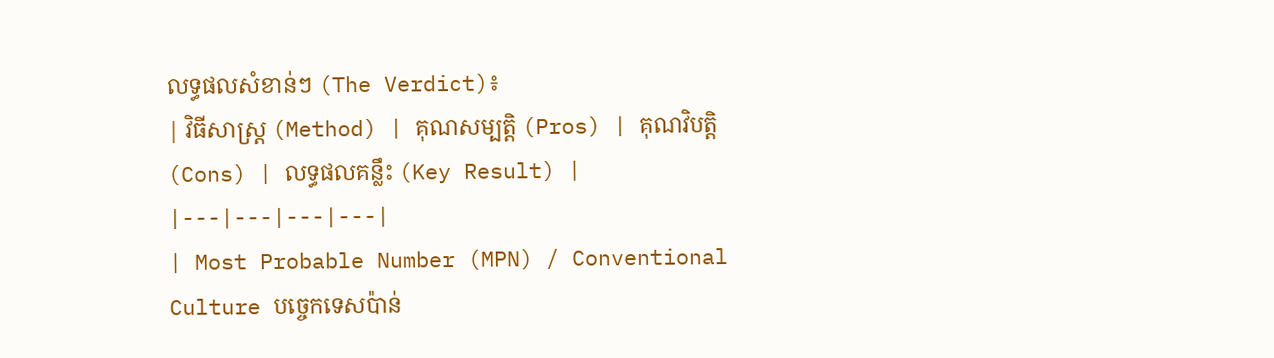លទ្ធផលសំខាន់ៗ (The Verdict)៖
| វិធីសាស្ត្រ (Method) | គុណសម្បត្តិ (Pros) | គុណវិបត្តិ (Cons) | លទ្ធផលគន្លឹះ (Key Result) |
|---|---|---|---|
| Most Probable Number (MPN) / Conventional Culture បច្ចេកទេសប៉ាន់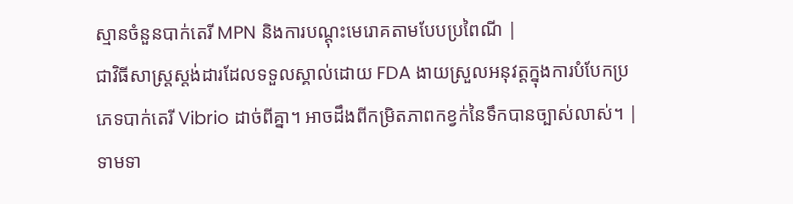ស្មានចំនួនបាក់តេរី MPN និងការបណ្ដុះមេរោគតាមបែបប្រពៃណី |
ជាវិធីសាស្ត្រស្តង់ដារដែលទទួលស្គាល់ដោយ FDA ងាយស្រួលអនុវត្តក្នុងការបំបែកប្រភេទបាក់តេរី Vibrio ដាច់ពីគ្នា។ អាចដឹងពីកម្រិតភាពកខ្វក់នៃទឹកបានច្បាស់លាស់។ | ទាមទា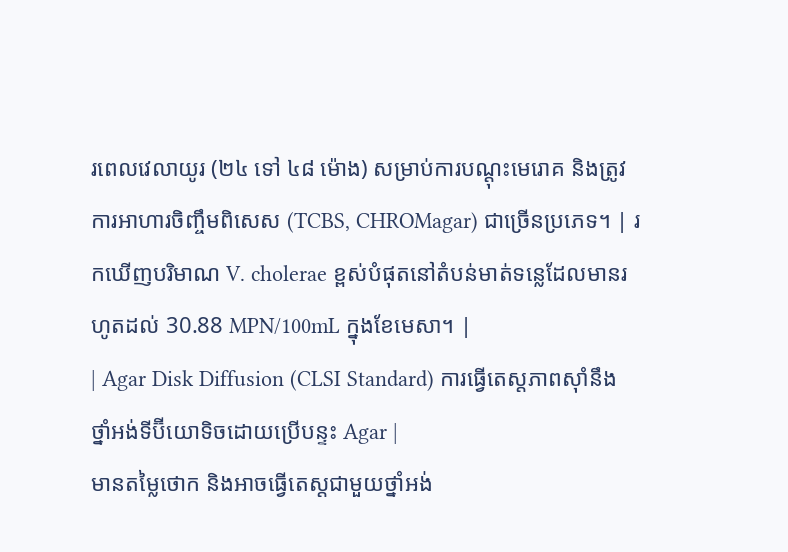រពេលវេលាយូរ (២៤ ទៅ ៤៨ ម៉ោង) សម្រាប់ការបណ្ដុះមេរោគ និងត្រូវការអាហារចិញ្ចឹមពិសេស (TCBS, CHROMagar) ជាច្រើនប្រភេទ។ | រកឃើញបរិមាណ V. cholerae ខ្ពស់បំផុតនៅតំបន់មាត់ទន្លេដែលមានរហូតដល់ 30.88 MPN/100mL ក្នុងខែមេសា។ |
| Agar Disk Diffusion (CLSI Standard) ការធ្វើតេស្តភាពស៊ាំនឹងថ្នាំអង់ទីប៊ីយោទិចដោយប្រើបន្ទះ Agar |
មានតម្លៃថោក និងអាចធ្វើតេស្តជាមួយថ្នាំអង់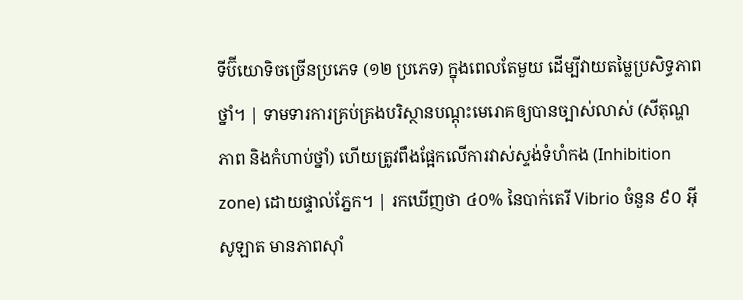ទីប៊ីយោទិចច្រើនប្រភេទ (១២ ប្រភេទ) ក្នុងពេលតែមួយ ដើម្បីវាយតម្លៃប្រសិទ្ធភាពថ្នាំ។ | ទាមទារការគ្រប់គ្រងបរិស្ថានបណ្ដុះមេរោគឲ្យបានច្បាស់លាស់ (សីតុណ្ហភាព និងកំហាប់ថ្នាំ) ហើយត្រូវពឹងផ្អែកលើការវាស់ស្ទង់ទំហំកង (Inhibition zone) ដោយផ្ទាល់ភ្នែក។ | រកឃើញថា ៤០% នៃបាក់តេរី Vibrio ចំនួន ៩០ អ៊ីសូឡាត មានភាពស៊ាំ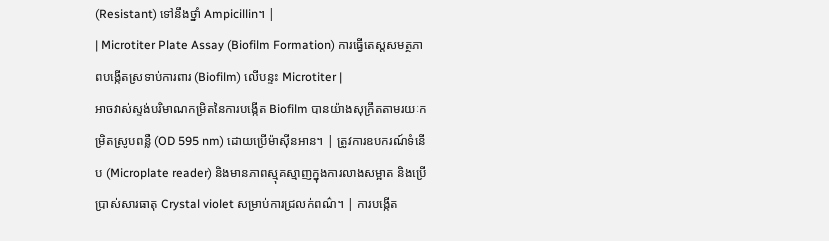(Resistant) ទៅនឹងថ្នាំ Ampicillin។ |
| Microtiter Plate Assay (Biofilm Formation) ការធ្វើតេស្តសមត្ថភាពបង្កើតស្រទាប់ការពារ (Biofilm) លើបន្ទះ Microtiter |
អាចវាស់ស្ទង់បរិមាណកម្រិតនៃការបង្កើត Biofilm បានយ៉ាងសុក្រឹតតាមរយៈកម្រិតស្រូបពន្លឺ (OD 595 nm) ដោយប្រើម៉ាស៊ីនអាន។ | ត្រូវការឧបករណ៍ទំនើប (Microplate reader) និងមានភាពស្មុគស្មាញក្នុងការលាងសម្អាត និងប្រើប្រាស់សារធាតុ Crystal violet សម្រាប់ការជ្រលក់ពណ៌។ | ការបង្កើត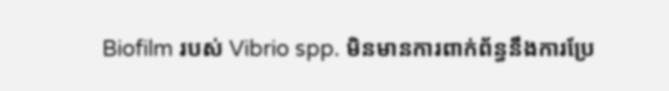Biofilm របស់ Vibrio spp. មិនមានការពាក់ព័ន្ធនឹងការប្រែ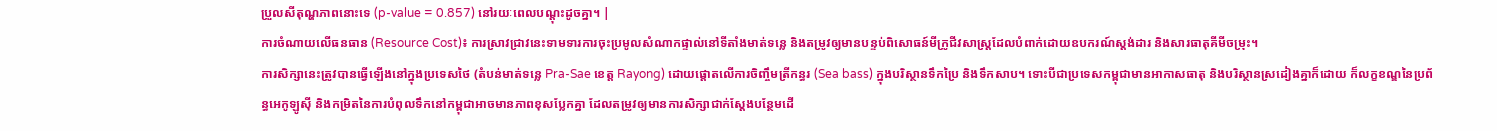ប្រួលសីតុណ្ហភាពនោះទេ (p-value = 0.857) នៅរយៈពេលបណ្ដុះដូចគ្នា។ |
ការចំណាយលើធនធាន (Resource Cost)៖ ការស្រាវជ្រាវនេះទាមទារការចុះប្រមូលសំណាកផ្ទាល់នៅទីតាំងមាត់ទន្លេ និងតម្រូវឲ្យមានបន្ទប់ពិសោធន៍មីក្រូជីវសាស្ត្រដែលបំពាក់ដោយឧបករណ៍ស្តង់ដារ និងសារធាតុគីមីចម្រុះ។
ការសិក្សានេះត្រូវបានធ្វើឡើងនៅក្នុងប្រទេសថៃ (តំបន់មាត់ទន្លេ Pra-Sae ខេត្ត Rayong) ដោយផ្តោតលើការចិញ្ចឹមត្រីកន្ធរ (Sea bass) ក្នុងបរិស្ថានទឹកប្រៃ និងទឹកសាប។ ទោះបីជាប្រទេសកម្ពុជាមានអាកាសធាតុ និងបរិស្ថានស្រដៀងគ្នាក៏ដោយ ក៏លក្ខខណ្ឌនៃប្រព័ន្ធអេកូឡូស៊ី និងកម្រិតនៃការបំពុលទឹកនៅកម្ពុជាអាចមានភាពខុសប្លែកគ្នា ដែលតម្រូវឲ្យមានការសិក្សាជាក់ស្តែងបន្ថែមដើ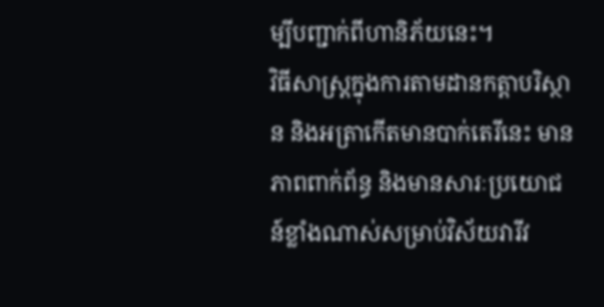ម្បីបញ្ជាក់ពីហានិភ័យនេះ។
វិធីសាស្ត្រក្នុងការតាមដានកត្តាបរិស្ថាន និងអត្រាកើតមានបាក់តេរីនេះ មានភាពពាក់ព័ន្ធ និងមានសារៈប្រយោជន៍ខ្លាំងណាស់សម្រាប់វិស័យវារីវ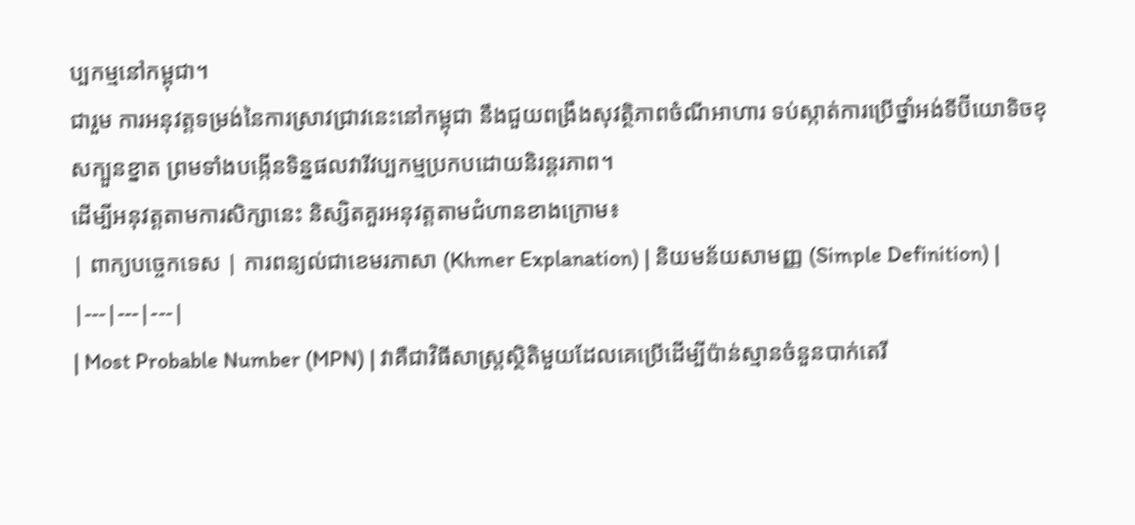ប្បកម្មនៅកម្ពុជា។
ជារួម ការអនុវត្តទម្រង់នៃការស្រាវជ្រាវនេះនៅកម្ពុជា នឹងជួយពង្រឹងសុវត្ថិភាពចំណីអាហារ ទប់ស្កាត់ការប្រើថ្នាំអង់ទីប៊ីយោទិចខុសក្បួនខ្នាត ព្រមទាំងបង្កើនទិន្នផលវារីវប្បកម្មប្រកបដោយនិរន្តរភាព។
ដើម្បីអនុវត្តតាមការសិក្សានេះ និស្សិតគួរអនុវត្តតាមជំហានខាងក្រោម៖
| ពាក្យបច្ចេកទេស | ការពន្យល់ជាខេមរភាសា (Khmer Explanation) | និយមន័យសាមញ្ញ (Simple Definition) |
|---|---|---|
| Most Probable Number (MPN) | វាគឺជាវិធីសាស្ត្រស្ថិតិមួយដែលគេប្រើដើម្បីប៉ាន់ស្មានចំនួនបាក់តេរី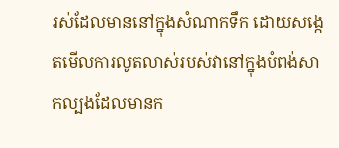រស់ដែលមាននៅក្នុងសំណាកទឹក ដោយសង្កេតមើលការលូតលាស់របស់វានៅក្នុងបំពង់សាកល្បងដែលមានក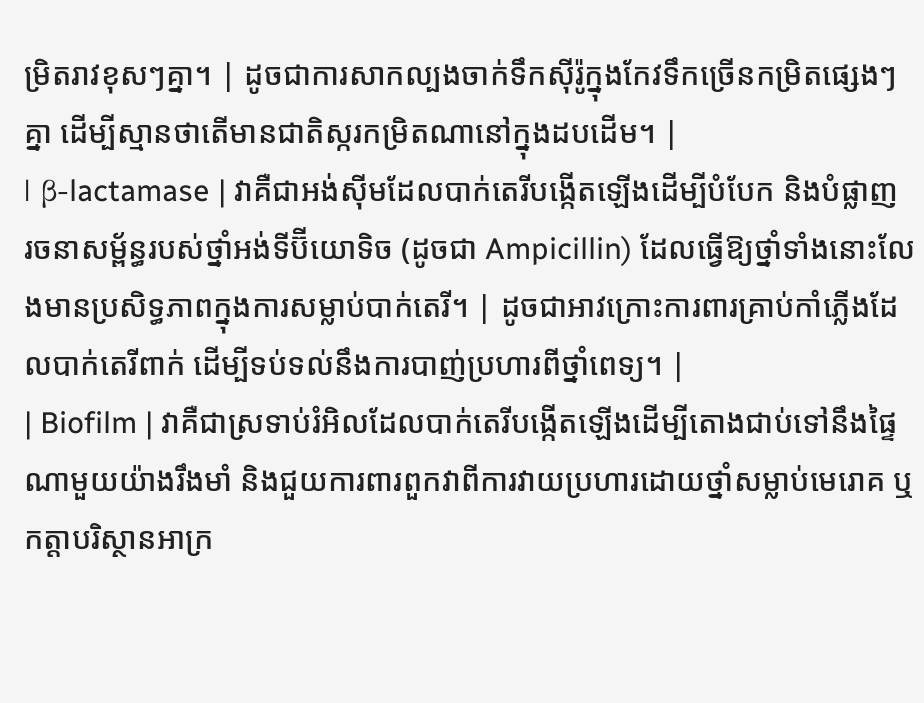ម្រិតរាវខុសៗគ្នា។ | ដូចជាការសាកល្បងចាក់ទឹកស៊ីរ៉ូក្នុងកែវទឹកច្រើនកម្រិតផ្សេងៗគ្នា ដើម្បីស្មានថាតើមានជាតិស្ករកម្រិតណានៅក្នុងដបដើម។ |
| β-lactamase | វាគឺជាអង់ស៊ីមដែលបាក់តេរីបង្កើតឡើងដើម្បីបំបែក និងបំផ្លាញរចនាសម្ព័ន្ធរបស់ថ្នាំអង់ទីប៊ីយោទិច (ដូចជា Ampicillin) ដែលធ្វើឱ្យថ្នាំទាំងនោះលែងមានប្រសិទ្ធភាពក្នុងការសម្លាប់បាក់តេរី។ | ដូចជាអាវក្រោះការពារគ្រាប់កាំភ្លើងដែលបាក់តេរីពាក់ ដើម្បីទប់ទល់នឹងការបាញ់ប្រហារពីថ្នាំពេទ្យ។ |
| Biofilm | វាគឺជាស្រទាប់រំអិលដែលបាក់តេរីបង្កើតឡើងដើម្បីតោងជាប់ទៅនឹងផ្ទៃណាមួយយ៉ាងរឹងមាំ និងជួយការពារពួកវាពីការវាយប្រហារដោយថ្នាំសម្លាប់មេរោគ ឬកត្តាបរិស្ថានអាក្រ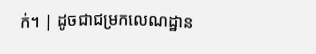ក់។ | ដូចជាជម្រកលេណដ្ឋាន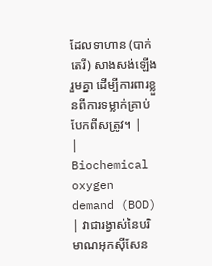ដែលទាហាន (បាក់តេរី) សាងសង់ឡើងរួមគ្នា ដើម្បីការពារខ្លួនពីការទម្លាក់គ្រាប់បែកពីសត្រូវ។ |
| Biochemical oxygen demand (BOD) | វាជារង្វាស់នៃបរិមាណអុកស៊ីសែន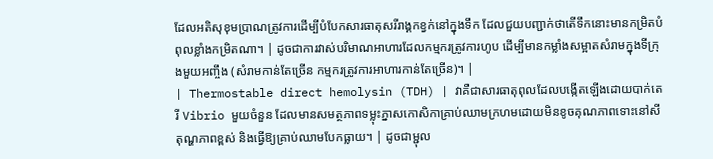ដែលអតិសុខុមប្រាណត្រូវការដើម្បីបំបែកសារធាតុសរីរាង្គកខ្វក់នៅក្នុងទឹក ដែលជួយបញ្ជាក់ថាតើទឹកនោះមានកម្រិតបំពុលខ្លាំងកម្រិតណា។ | ដូចជាការវាស់បរិមាណអាហារដែលកម្មករត្រូវការហូប ដើម្បីមានកម្លាំងសម្អាតសំរាមក្នុងទីក្រុងមួយអញ្ចឹង (សំរាមកាន់តែច្រើន កម្មករត្រូវការអាហារកាន់តែច្រើន)។ |
| Thermostable direct hemolysin (TDH) | វាគឺជាសារធាតុពុលដែលបង្កើតឡើងដោយបាក់តេរី Vibrio មួយចំនួន ដែលមានសមត្ថភាពទម្លុះភ្នាសកោសិកាគ្រាប់ឈាមក្រហមដោយមិនខូចគុណភាពទោះនៅសីតុណ្ហភាពខ្ពស់ និងធ្វើឱ្យគ្រាប់ឈាមបែកធ្លាយ។ | ដូចជាម្ជុល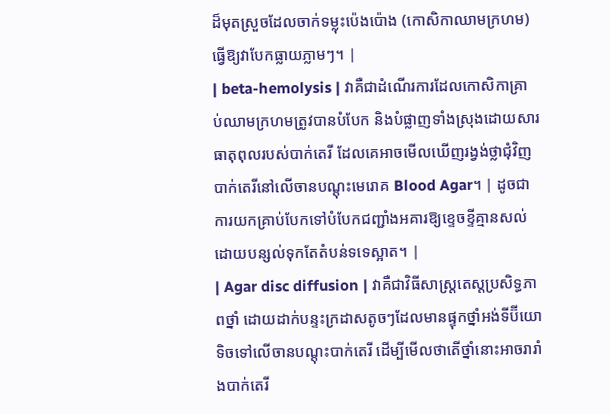ដ៏មុតស្រួចដែលចាក់ទម្លុះប៉េងប៉ោង (កោសិកាឈាមក្រហម) ធ្វើឱ្យវាបែកធ្លាយភ្លាមៗ។ |
| beta-hemolysis | វាគឺជាដំណើរការដែលកោសិកាគ្រាប់ឈាមក្រហមត្រូវបានបំបែក និងបំផ្លាញទាំងស្រុងដោយសារធាតុពុលរបស់បាក់តេរី ដែលគេអាចមើលឃើញរង្វង់ថ្លាជុំវិញបាក់តេរីនៅលើចានបណ្តុះមេរោគ Blood Agar។ | ដូចជាការយកគ្រាប់បែកទៅបំបែកជញ្ជាំងអគារឱ្យខ្ទេចខ្ទីគ្មានសល់ ដោយបន្សល់ទុកតែតំបន់ទទេស្អាត។ |
| Agar disc diffusion | វាគឺជាវិធីសាស្ត្រតេស្តប្រសិទ្ធភាពថ្នាំ ដោយដាក់បន្ទះក្រដាសតូចៗដែលមានផ្ទុកថ្នាំអង់ទីប៊ីយោទិចទៅលើចានបណ្ដុះបាក់តេរី ដើម្បីមើលថាតើថ្នាំនោះអាចរារាំងបាក់តេរី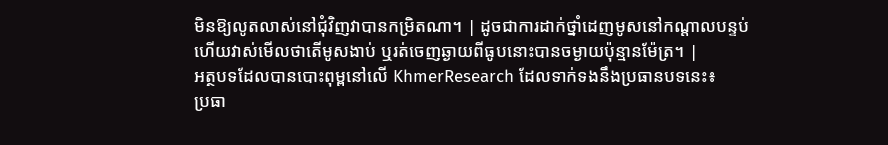មិនឱ្យលូតលាស់នៅជុំវិញវាបានកម្រិតណា។ | ដូចជាការដាក់ថ្នាំដេញមូសនៅកណ្តាលបន្ទប់ ហើយវាស់មើលថាតើមូសងាប់ ឬរត់ចេញឆ្ងាយពីធូបនោះបានចម្ងាយប៉ុន្មានម៉ែត្រ។ |
អត្ថបទដែលបានបោះពុម្ពនៅលើ KhmerResearch ដែលទាក់ទងនឹងប្រធានបទនេះ៖
ប្រធា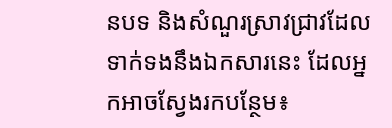នបទ និងសំណួរស្រាវជ្រាវដែលទាក់ទងនឹងឯកសារនេះ ដែលអ្នកអាចស្វែងរកបន្ថែម៖